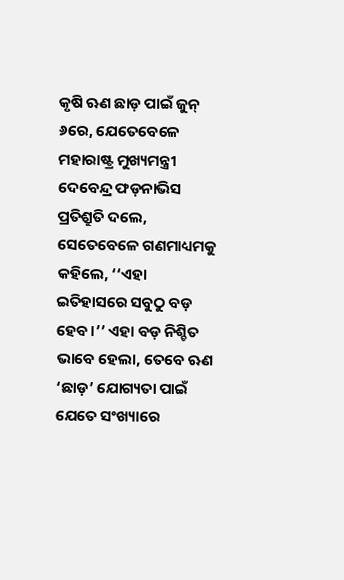କୃ‌ଷି ଋଣ ଛାଡ଼ ପାଇଁ ଜୁନ୍ ୬ରେ, ଯେତେବେଳେ ମହାରାଷ୍ଟ୍ର ମୁଖ୍ୟମନ୍ତ୍ରୀ ଦେବେନ୍ଦ୍ର ଫଡ଼ନାଭିସ ପ୍ରତିଶ୍ରୁତି ଦଲେ, ସେତେବେଳେ ଗଣମାଧ୍ୟମକୁ କହିଲେ, ‘‘ଏହା ଇତିହାସରେ ସବୁଠୁ ବଡ଼ ହେବ।’’ ଏହା ବଡ଼ ନିଶ୍ଚିତ ଭାବେ ହେଲା, ତେବେ ଋଣ ‘ଛାଡ଼’ ଯୋଗ୍ୟତା ପାଇଁ ଯେତେ ସଂଖ୍ୟାରେ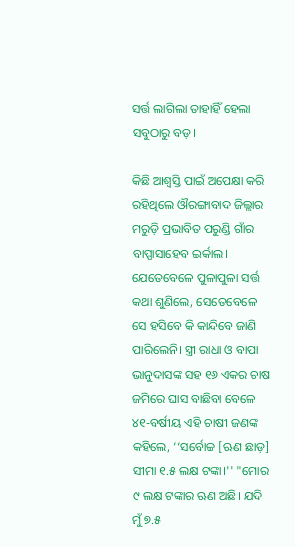ସର୍ତ୍ତ ଲାଗିଲା ତାହାହିଁ ହେଲା ସବୁଠାରୁ ବଡ଼।

କିଛି ଆଶ୍ୱସ୍ତି ପାଇଁ ଅପେକ୍ଷା କରି ରହିଥିଲେ ଔରଙ୍ଗାବାଦ ଜିଲ୍ଲାର ମରୁଡ଼ି ପ୍ରଭାବିତ ପରୁଣ୍ଡି ଗାଁର ବାପ୍ପାସାହେବ ଇର୍କାଲ। ଯେତେବେଳେ ପୁଳାପୁଳା ସର୍ତ୍ତ କଥା ଶୁଣିଲେ, ସେତେବେଳେ ସେ ହସିବେ କି କାନ୍ଦିବେ ଜାଣି ପାରିଲେନି। ସ୍ତ୍ରୀ ରାଧା ଓ ବାପା ଭାନୁଦାସଙ୍କ ସହ ୧୬ ଏକର ଚାଷ ଜମିରେ ଘାସ ବାଛିବା ବେଳେ ୪୧-ବର୍ଷୀୟ ଏହି ଚାଷୀ ଜଣଙ୍କ କହିଲେ, ‘‘ସର୍ବୋଚ୍ଚ [ଋଣ ଛାଡ଼] ସୀମା ୧.୫ ଲକ୍ଷ ଟଙ୍କା।'' "ମୋର ୯ ଲକ୍ଷ ଟଙ୍କାର ଋଣ ଅଛି। ଯଦି ମୁଁ ୭.୫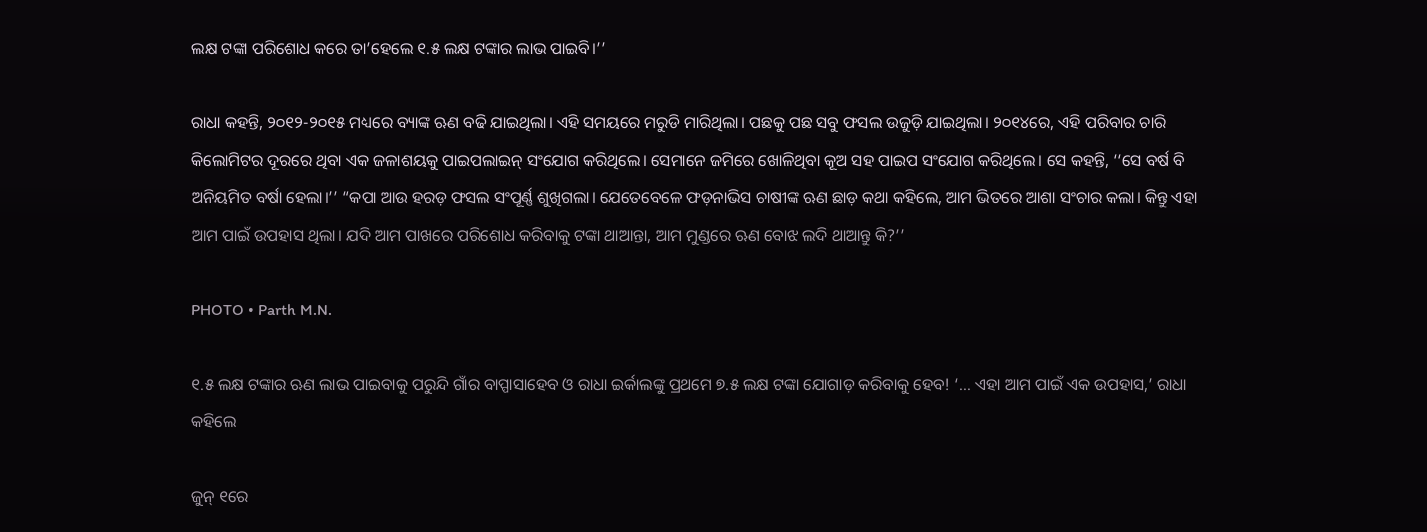ଲକ୍ଷ ଟଙ୍କା ପରିଶୋଧ କରେ ତା’ହେଲେ ୧.୫ ଲକ୍ଷ ଟଙ୍କାର ଲାଭ ପାଇବି।’’

ରାଧା କହନ୍ତି, ୨୦୧୨-୨୦୧୫ ମଧ୍ୟରେ ବ୍ୟାଙ୍କ ଋଣ ବଢି ଯାଇଥିଲା। ଏହି ସମୟରେ ମରୁଡି ମାରିଥିଲା। ପଛକୁ ପଛ ସବୁ ଫସଲ ଉଜୁଡ଼ି ଯାଇଥିଲା। ୨୦୧୪ରେ, ଏହି ପରିବାର ଚାରି କିଲୋମିଟର ଦୂରରେ ଥିବା ଏକ ଜଳାଶୟକୁ ପାଇପଲାଇନ୍ ସଂଯୋଗ କରିଥିଲେ। ସେମାନେ ଜମିରେ ଖୋଳିଥିବା କୂଅ ସହ ପାଇପ ସଂଯୋଗ କରିଥିଲେ। ସେ କହନ୍ତି, ‘‘ସେ ବର୍ଷ ବି ଅନିୟମିତ ବର୍ଷା ହେଲା।’’ “କପା ଆଉ ହରଡ଼ ଫସଲ ସଂପୂର୍ଣ୍ଣ ଶୁଖିଗଲା। ଯେତେବେଳେ ଫଡ଼ନାଭିସ ଚାଷୀଙ୍କ ଋଣ ଛାଡ଼ କଥା କହିଲେ, ଆମ ଭିତରେ ଆଶା ସଂଚାର କଲା। କିନ୍ତୁ ଏହା ଆମ ପାଇଁ ଉପହାସ ଥିଲା। ଯଦି ଆମ ପାଖରେ ପରିଶୋଧ କରିବାକୁ ଟଙ୍କା ଥାଆନ୍ତା, ଆମ ମୁଣ୍ଡରେ ଋଣ ବୋଝ ଲଦି ଥାଆନ୍ତୁ କି?’’

PHOTO • Parth M.N.

୧.୫ ଲକ୍ଷ ଟଙ୍କାର ଋଣ ଲାଭ ପାଇବାକୁ ପରୁନ୍ଦି ଗାଁର ବାପ୍ପାସାହେବ ଓ ରାଧା ଇର୍କାଲଙ୍କୁ ପ୍ରଥମେ ୭.୫ ଲକ୍ଷ ଟଙ୍କା ଯୋଗାଡ଼ କରିବାକୁ ହେବ! ‘... ଏହା ଆମ ପାଇଁ ଏକ ଉପହାସ,’ ରାଧା କହିଲେ

ଜୁନ୍ ୧ରେ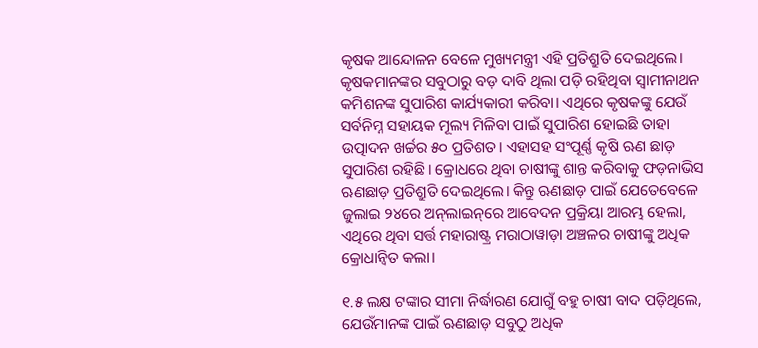କୃଷକ ଆନ୍ଦୋଳନ ବେଳେ ମୁଖ୍ୟମନ୍ତ୍ରୀ ଏହି ପ୍ରତିଶ୍ରୁତି ଦେଇଥିଲେ। କୃଷକମାନଙ୍କର ସବୁଠାରୁ ବଡ଼ ଦାବି ଥିଲା ପଡ଼ି ରହିଥିବା ସ୍ୱାମୀନାଥନ କମିଶନଙ୍କ ସୁପାରିଶ କାର୍ଯ୍ୟକାରୀ କରିବା। ଏଥିରେ କୃଷକଙ୍କୁ ଯେଉଁ ସର୍ବନିମ୍ନ ସହାୟକ ମୂଲ୍ୟ ମିଳିବା ପାଇଁ ସୁପାରିଶ ହୋଇଛି ତାହା ଉତ୍ପାଦନ ଖର୍ଚ୍ଚର ୫୦ ପ୍ରତିଶତ। ଏହାସହ ସଂପୂର୍ଣ୍ଣ କୃଷି ଋଣ ଛାଡ଼ ସୁପାରିଶ ରହିଛି। କ୍ରୋଧରେ ଥିବା ଚାଷୀଙ୍କୁ ଶାନ୍ତ କରିବାକୁ ଫଡ଼ନାଭିସ ଋଣଛାଡ଼ ପ୍ରତିଶ୍ରୁତି ଦେଇଥିଲେ। କିନ୍ତୁ ଋଣଛାଡ଼ ପାଇଁ ଯେତେବେଳେ ଜୁଲାଇ ୨୪ରେ ଅନ୍‌ଲାଇନ୍‌ରେ ଆବେଦନ ପ୍ରକ୍ରିୟା ଆରମ୍ଭ ହେଲା, ଏଥିରେ ଥିବା ସର୍ତ୍ତ ମହାରାଷ୍ଟ୍ର ମରାଠାୱାଡ଼ା ଅଞ୍ଚଳର ଚାଷୀଙ୍କୁ ଅଧିକ କ୍ରୋଧାନ୍ୱିତ କଲା।

୧.୫ ଲକ୍ଷ ଟଙ୍କାର ସୀମା ନିର୍ଦ୍ଧାରଣ ଯୋଗୁଁ ବହୁ ଚାଷୀ ବାଦ ପଡ଼ିଥିଲେ, ଯେଉଁମାନଙ୍କ ପାଇଁ ଋଣଛାଡ଼ ସବୁଠୁ ଅଧିକ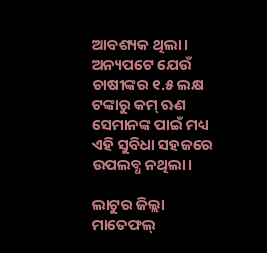ଆବଶ୍ୟକ ଥିଲା। ଅନ୍ୟପଟେ ଯେଉଁ ଚାଷୀଙ୍କର ୧.୫ ଲକ୍ଷ ଟଙ୍କାରୁ କମ୍ ଋଣ ସେମାନଙ୍କ ପାଇଁ ମଧ୍ୟ ଏହି ସୁବିଧା ସହଜରେ ଉପଲବ୍ଧ ନଥିଲା।

ଲାଟୁର ଜିଲ୍ଲା ମାତେଫଲ୍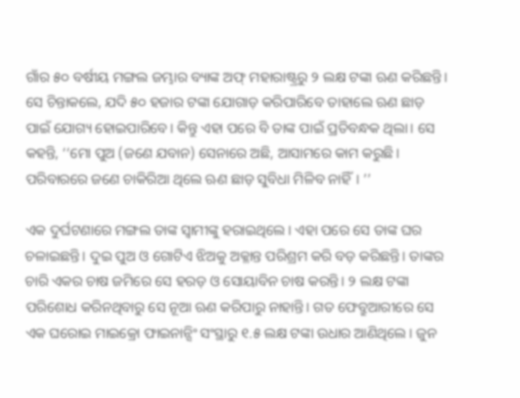ଗାଁର ୫୦ ବର୍ଷୀୟ ମଙ୍ଗଲ ଜମ୍ଭାର ବ୍ୟାଙ୍କ ଅଫ୍ ମହାରାଷ୍ଟ୍ରରୁ ୨ ଲକ୍ଷ ଟଙ୍କା ଋଣ କରିଛନ୍ତି। ସେ ଚିନ୍ତାକଲେ, ଯଦି ୫୦ ହଜାର ଟଙ୍କା ଯୋଗାଡ଼ କରିପାରିବେ ତାହାଲେ ଋଣ ଛାଡ଼ ପାଇଁ ଯୋଗ୍ୟ ହୋଇପାରିବେ। କିନ୍ତୁ ଏହା ପରେ ବି ତାଙ୍କ ପାଇଁ ପ୍ରତିବନ୍ଧକ ଥିଲା। ସେ କହନ୍ତି, ‘‘ମୋ ପୁଅ (ଜଣେ ଯବାନ) ସେନାରେ ଅଛି, ଆସାମରେ କାମ କରୁଛି। ପରିବାରରେ ଜଣେ ଚାକିରିଆ ଥିଲେ ଋଣ ଛାଡ଼ ସୁବିଧା ମିଳିବ ନାହିଁ। ’’

ଏକ ଦୁର୍ଘଟଣାରେ ମଙ୍ଗଲ ତାଙ୍କ ସ୍ୱାମୀଙ୍କୁ ହରାଇଥିଲେ। ଏହା ପରେ ସେ ତାଙ୍କ ଘର ଚଳାଇଛନ୍ତି। ଦୁଇ ପୁଅ ଓ ଗୋଟିଏ ଝିଅକୁ ଅକ୍ଳାନ୍ତ ପରିଶ୍ରମ କରି ବଡ଼ କରିଛନ୍ତି। ତାଙ୍କର ଚାରି ଏକର ଚାଷ ଜମିରେ ସେ ହରଡ଼ ଓ ସୋୟାବିନ ଚାଷ କରନ୍ତି। ୨ ଲକ୍ଷ ଟଙ୍କା ପରିଶୋଧ କରିନଥିବାରୁ ସେ ନୂଆ ଋଣ କରିପାରୁ ନାହାନ୍ତି। ଗତ ଫେବ୍ରୁଆରୀରେ ସେ ଏକ ଘରୋଇ ମାଇକ୍ରୋ ଫାଇନାନ୍ସିଂ ସଂସ୍ଥାରୁ ୧.୫ ଲକ୍ଷ ଟଙ୍କା ଉଧାର ଆଣିଥିଲେ। ଜୁନ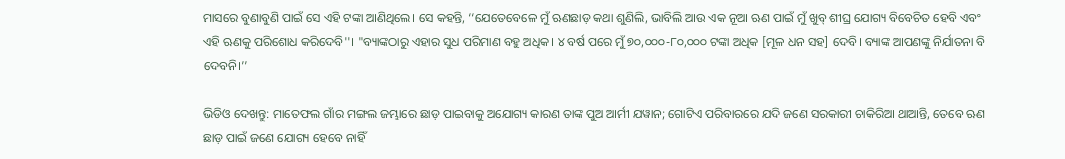ମାସରେ ବୁଣାବୁଣି ପାଇଁ ସେ ଏହି ଟଙ୍କା ଆଣିଥିଲେ। ସେ କହନ୍ତି, ‘‘ଯେତେବେଳେ ମୁଁ ଋଣଛାଡ଼ କଥା ଶୁଣିଲି, ଭାବିଲି ଆଉ ଏକ ନୂଆ ଋଣ ପାଇଁ ମୁଁ ଖୁବ୍ ଶୀଘ୍ର ଯୋଗ୍ୟ ବିବେଚିତ ହେବି ଏବଂ ଏହି ଋଣକୁ ପରିଶୋଧ କରିଦେବି''। "ବ୍ୟାଙ୍କଠାରୁ ଏହାର ସୁଧ ପରିମାଣ ବହୁ ଅଧିକ। ୪ ବର୍ଷ ପରେ ମୁଁ ୭୦,୦୦୦-୮୦,୦୦୦ ଟଙ୍କା ଅଧିକ [ମୂଳ ଧନ ସହ] ଦେବି। ବ୍ୟାଙ୍କ ଆପଣଙ୍କୁ ନିର୍ଯାତନା ବି ଦେବନି।’’

ଭିଡିଓ ଦେଖନ୍ତୁ: ମାତେଫଲ ଗାଁର ମଙ୍ଗଲ ଜମ୍ଭାରେ ଛାଡ଼ ପାଇବାକୁ ଅଯୋଗ୍ୟ କାରଣ ତାଙ୍କ ପୁଅ ଆର୍ମୀ ଯୱାନ; ଗୋଟିଏ ପରିବାରରେ ଯଦି ଜଣେ ସରକାରୀ ଚାକିରିଆ ଥାଆନ୍ତି, ତେବେ ଋଣ ଛାଡ଼ ପାଇଁ ଜଣେ ଯୋଗ୍ୟ ହେବେ ନାହିଁ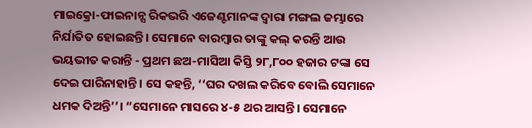ମାଇକ୍ରୋ-ଫାଇନାନ୍ସ ରିକଭରି ଏଜେଣ୍ଟମାନଙ୍କ ଦ୍ୱାରା ମଙ୍ଗଲ ଜମ୍ଭାରେ ନିର୍ଯାତିତ ହୋଇଛନ୍ତି। ସେମାନେ ବାରମ୍ବାର ତାଙ୍କୁ କଲ୍ କରନ୍ତି ଆଉ ଭୟଭୀତ କରାନ୍ତି - ପ୍ରଥମ ଛଅ-ମାସିଆ କିସ୍ତି ୨୮,୮୦୦ ହଜାର ଟଙ୍କା ସେ ଦେଇ ପାରିନାହାନ୍ତି। ସେ କହନ୍ତି, ‘‘ଘର ଦଖଲ କରିବେ ବୋଲି ସେମାନେ ଧମକ ଦିଅନ୍ତି’’। “ସେମାନେ ମାସରେ ୪-୫ ଥର ଆସନ୍ତି। ସେମାନେ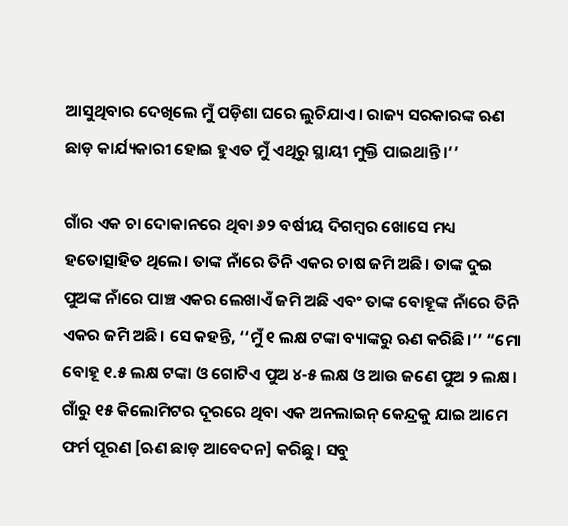ଆସୁଥିବାର ଦେଖିଲେ ମୁଁ ପଡ଼ିଶା ଘରେ ଲୁଚିଯାଏ। ରାଜ୍ୟ ସରକାରଙ୍କ ଋଣ ଛାଡ଼ କାର୍ଯ୍ୟକାରୀ ହୋଇ ହୁଏତ ମୁଁ ଏଥିରୁ ସ୍ଥାୟୀ ମୁକ୍ତି ପାଇଥାନ୍ତି।’’

ଗାଁର ଏକ ଚା ଦୋକାନରେ ଥିବା ୬୨ ବର୍ଷୀୟ ଦିଗମ୍ବର ଖୋସେ ମଧ୍ୟ ହତୋତ୍ସାହିତ ଥିଲେ। ତାଙ୍କ ନାଁରେ ତିନି ଏକର ଚାଷ ଜମି ଅଛି। ତାଙ୍କ ଦୁଇ ପୁଅଙ୍କ ନାଁରେ ପାଞ୍ଚ ଏକର ଲେଖାଏଁ ଜମି ଅଛି ଏବଂ ତାଙ୍କ ବୋହୂଙ୍କ ନାଁରେ ତିନି ଏକର ଜମି ଅଛି। ସେ କହନ୍ତି, ‘‘ମୁଁ ୧ ଲକ୍ଷ ଟଙ୍କା ବ୍ୟାଙ୍କରୁ ଋଣ କରିଛି।’’ “ମୋ ବୋହୂ ୧.୫ ଲକ୍ଷ ଟଙ୍କା ଓ ଗୋଟିଏ ପୁଅ ୪-୫ ଲକ୍ଷ ଓ ଆଉ ଜଣେ ପୁଅ ୨ ଲକ୍ଷ। ଗାଁରୁ ୧୫ କିଲୋମିଟର ଦୂରରେ ଥିବା ଏକ ଅନଲାଇନ୍ କେନ୍ଦ୍ରକୁ ଯାଇ ଆମେ ଫର୍ମ ପୂରଣ [ଋଣ ଛାଡ଼ ଆବେଦନ] କରିଛୁ। ସବୁ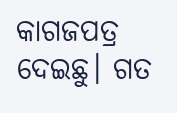କାଗଜପତ୍ର ଦେଇଛୁ। ଗତ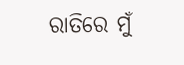ରାତିରେ ମୁଁ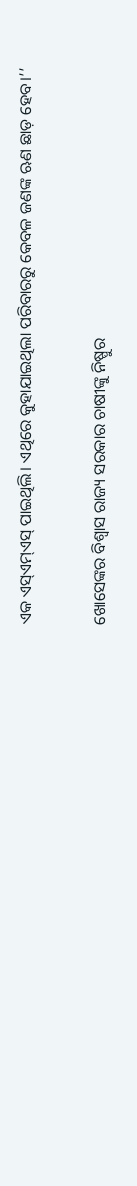ଏକ ଏସ୍ଏମ୍‌ଏସ୍ ପାଇଥିଲି। ଏଥିରେ କୁହାଯାଇଥିଲା ପରିବାରରୁ କେବଳ ଜଣଙ୍କ ଋଣ ଛାଡ଼ ହେବ।’’

ଖୋସେଙ୍କର ବିଶ୍ୱାସ ରାଜ୍ୟ ସରକାର ଚାଷୀଙ୍କୁ ନିଷ୍ପୁର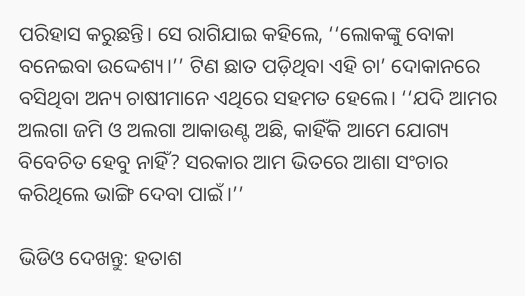ପରିହାସ କରୁଛନ୍ତି। ସେ ରାଗିଯାଇ କହିଲେ, ‘‘ଲୋକଙ୍କୁ ବୋକା ବନେଇବା ଉଦ୍ଦେଶ୍ୟ।’’ ଟିଣ ଛାତ ପଡ଼ିଥିବା ଏହି ଚା’ ଦୋକାନରେ ବସିଥିବା ଅନ୍ୟ ଚାଷୀମାନେ ଏଥିରେ ସହମତ ହେଲେ। ‘‘ଯଦି ଆମର ଅଲଗା ଜମି ଓ ଅଲଗା ଆକାଉଣ୍ଟ ଅଛି, କାହିଁକି ଆମେ ଯୋଗ୍ୟ ବିବେଚିତ ହେବୁ ନାହିଁ? ସରକାର ଆମ ଭିତରେ ଆଶା ସଂଚାର କରିଥିଲେ ଭାଙ୍ଗି ଦେବା ପାଇଁ।’’

ଭିଡିଓ ଦେଖନ୍ତୁ: ହତାଶ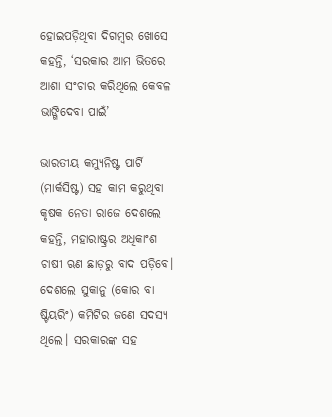ହୋଇପଡ଼ିଥିବା ଦିଗମ୍ବର ଖୋସେ କହନ୍ତି, ‘ସରକାର ଆମ ଭିତରେ ଆଶା ସଂଚାର କରିଥିଲେ କେବଳ ଭାଙ୍ଗିଦେବା ପାଇଁ’

ଭାରତୀୟ କମ୍ୟୁନିଷ୍ଟ ପାର୍ଟି (ମାର୍କସିଷ୍ଟ) ସହ କାମ କରୁଥିବା କୃଷକ ନେତା ରାଜେ ଦେଶଲେ କହନ୍ତି, ମହାରାଷ୍ଟ୍ରର ଅଧିକାଂଶ ଚାଷୀ ଋଣ ଛାଡ଼ରୁ ବାଦ ପଡ଼ିବେ। ଦେଶଲେ ସୁକାନୁ (କୋର ବା ଷ୍ଟିୟରିଂ) କମିଟିର ଜଣେ ସଦସ୍ୟ ଥିଲେ। ସରକାରଙ୍କ ସହ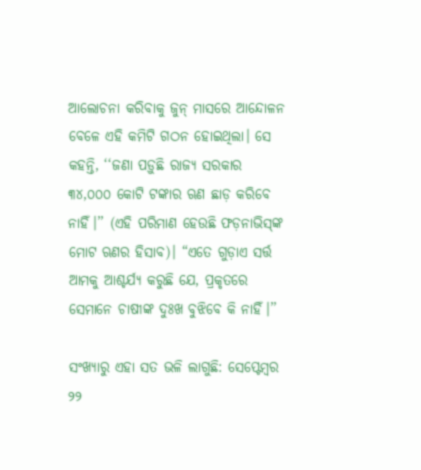ଆଲୋଚନା କରିବାକୁ ଜୁନ୍ ମାସରେ ଆନ୍ଦୋଳନ ବେଳେ ଏହି କମିଟି ଗଠନ ହୋଇଥିଲା। ସେ କହନ୍ତି, ‘‘ଜଣା ପଡ଼ୁଛି ରାଜ୍ୟ ସରକାର ୩୪,୦୦୦ କୋଟି ଟଙ୍କାର ଋଣ ଛାଡ଼ କରିବେ ନାହିଁ।’’ (ଏହି ପରିମାଣ ହେଉଛି ଫଡ଼ନାଭିସ୍‌ଙ୍କ ମୋଟ ଋଣର ହିସାବ)। “ଏତେ ଗୁଡ଼ାଏ ସର୍ତ୍ତ ଆମକୁ ଆଶ୍ଚର୍ଯ୍ୟ କରୁଛି ଯେ, ପ୍ରକୃତରେ ସେମାନେ ଚାଷୀଙ୍କ ଦୁଃଖ ବୁଝିବେ କି ନାହିଁ।’’

ସଂଖ୍ୟାରୁ ଏହା ସତ ଭଳି ଲାଗୁଛି: ସେପ୍ଟେମ୍ବର ୨୨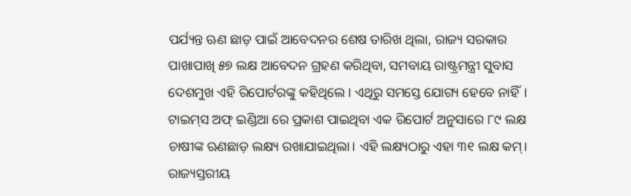ପର୍ଯ୍ୟନ୍ତ ଋଣ ଛାଡ଼ ପାଇଁ ଆବେଦନର ଶେଷ ତାରିଖ ଥିଲା, ରାଜ୍ୟ ସରକାର ପାଖାପାଖି ୫୭ ଲକ୍ଷ ଆବେଦନ ଗ୍ରହଣ କରିଥିବା, ସମବାୟ ରାଷ୍ଟ୍ରମନ୍ତ୍ରୀ ସୁବାସ ଦେଶମୁଖ ଏହି ରିପୋର୍ଟରଙ୍କୁ କହିଥିଲେ। ଏଥିରୁ ସମସ୍ତେ ଯୋଗ୍ୟ ହେବେ ନାହିଁ। ଟାଇମ୍‌ସ ଅଫ୍ ଇଣ୍ଡିଆ ରେ ପ୍ରକାଶ ପାଇଥିବା ଏକ ରିପୋର୍ଟ ଅନୁସାରେ ୮୯ ଲକ୍ଷ ଚାଷୀଙ୍କ ଋଣଛାଡ଼ ଲକ୍ଷ୍ୟ ରଖାଯାଇଥିଲା। ଏହି ଲକ୍ଷ୍ୟଠାରୁ ଏହା ୩୧ ଲକ୍ଷ କମ୍। ରାଜ୍ୟସ୍ତରୀୟ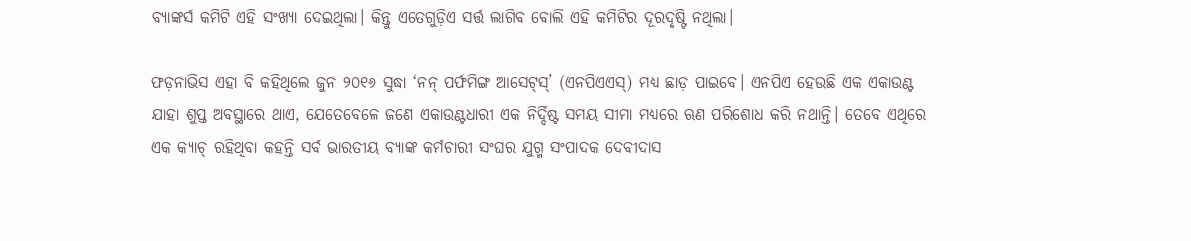ବ୍ୟାଙ୍କର୍ସ କମିଟି ଏହି ସଂଖ୍ୟା ଦେଇଥିଲା। କିନ୍ତୁ ଏତେଗୁଡ଼ିଏ ସର୍ତ୍ତ ଲାଗିବ ବୋଲି ଏହି କମିଟିର ଦୂରଦୃଷ୍ଟି ନଥିଲା।

ଫଡ଼ନାଭିସ ଏହା ବି କହିଥିଲେ ଜୁନ ୨୦୧୬ ସୁଦ୍ଧା ‘ନନ୍ ପର୍ଫମିଙ୍ଗ ଆସେଟ୍‌ସ୍’ (ଏନପିଏଏସ୍) ମଧ୍ୟ ଛାଡ଼ ପାଇବେ। ଏନପିଏ ହେଉଛି ଏକ ଏକାଉଣ୍ଟ ଯାହା ଶୁପ୍ତ ଅବସ୍ଥାରେ ଥାଏ, ଯେତେବେଳେ ଜଣେ ଏକାଉଣ୍ଟଧାରୀ ଏକ ନିର୍ଦ୍ଦିଷ୍ଟ ସମୟ ସୀମା ମଧ୍ୟରେ ଋଣ ପରିଶୋଧ କରି ନଥାନ୍ତି। ତେବେ ଏଥିରେ ଏକ କ୍ୟାଚ୍ ରହିଥିବା କହନ୍ତି ସର୍ବ ଭାରତୀୟ ବ୍ୟାଙ୍କ କର୍ମଚାରୀ ସଂଘର ଯୁଗ୍ମ ସଂପାଦକ ଦେବୀଦାସ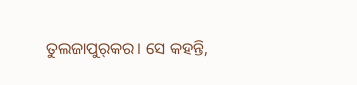ତୁଲଜାପୁର୍‌କର। ସେ କହନ୍ତି,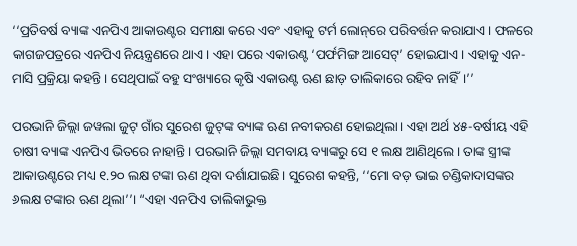‘‘ପ୍ରତିବର୍ଷ ବ୍ୟାଙ୍କ ଏନପିଏ ଆକାଉଣ୍ଟର ସମୀକ୍ଷା କରେ ଏବଂ ଏହାକୁ ଟର୍ମ ଲୋନ୍‌ରେ ପରିବର୍ତ୍ତନ କରାଯାଏ। ଫଳରେ କାଗଜପତ୍ରରେ ଏନପିଏ ନିୟନ୍ତ୍ରଣରେ ଥାଏ। ଏହା ପରେ ଏକାଉଣ୍ଟ ‘ପର୍ଫମିଙ୍ଗ ଆସେଟ୍‌’ ହୋଇଯାଏ। ଏହାକୁ ଏନ-ମାସି ପ୍ରକ୍ରିୟା କହନ୍ତି। ସେଥିପାଇଁ ବହୁ ସଂଖ୍ୟାରେ କୃଷି ଏକାଉଣ୍ଟ ଋଣ ଛାଡ଼ ତାଲିକାରେ ରହିବ ନାହିଁ।’’

ପରଭାନି ଜିଲ୍ଲା ଜୱଲା ଜୁଟ୍ ଗାଁର ସୁରେଶ ଜୁଟ୍‌ଙ୍କ ବ୍ୟାଙ୍କ ଋଣ ନବୀକରଣ ହୋଇଥିଲା। ଏହା ଅର୍ଥ ୪୫-ବର୍ଷୀୟ ଏହି ଚାଷୀ ବ୍ୟାଙ୍କ ଏନପିଏ ଭିତରେ ନାହାନ୍ତି। ପରଭାନି ଜିଲ୍ଲା ସମବାୟ ବ୍ୟାଙ୍କରୁ ସେ ୧ ଲକ୍ଷ ଆଣିଥିଲେ। ତାଙ୍କ ସ୍ତ୍ରୀଙ୍କ ଆକାଉଣ୍ଟରେ ମଧ୍ୟ ୧.୨୦ ଲକ୍ଷ ଟଙ୍କା ଋଣ ଥିବା ଦର୍ଶାଯାଇଛି। ସୁରେଶ କହନ୍ତି, ‘‘ମୋ ବଡ଼ ଭାଇ ଚଣ୍ଡିକାଦାସଙ୍କର ୬ଲକ୍ଷ ଟଙ୍କାର ଋଣ ଥିଲା’’। “ଏହା ଏନପିଏ ତାଲିକାଭୁକ୍ତ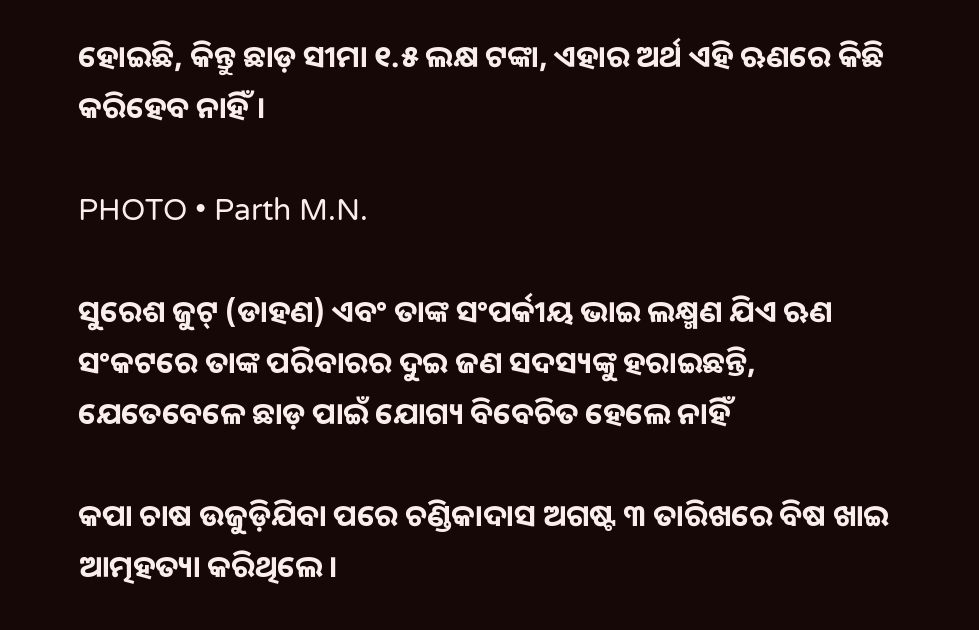ହୋଇଛି, କିନ୍ତୁ ଛାଡ଼ ସୀମା ୧.୫ ଲକ୍ଷ ଟଙ୍କା, ଏହାର ଅର୍ଥ ଏହି ଋଣରେ କିଛି କରିହେବ ନାହିଁ।

PHOTO • Parth M.N.

ସୁରେଶ ଜୁଟ୍ (ଡାହଣ) ଏବଂ ତାଙ୍କ ସଂପର୍କୀୟ ଭାଇ ଲକ୍ଷ୍ମଣ ଯିଏ ଋଣ ସଂକଟରେ ତାଙ୍କ ପରିବାରର ଦୁଇ ଜଣ ସଦସ୍ୟଙ୍କୁ ହରାଇଛନ୍ତି, ଯେତେବେଳେ ଛାଡ଼ ପାଇଁ ଯୋଗ୍ୟ ବିବେଚିତ ହେଲେ ନାହିଁ

କପା ଚାଷ ଉଜୁଡ଼ିଯିବା ପରେ ଚଣ୍ଡିକାଦାସ ଅଗଷ୍ଟ ୩ ତାରିଖରେ ବିଷ ଖାଇ ଆତ୍ମହତ୍ୟା କରିଥିଲେ।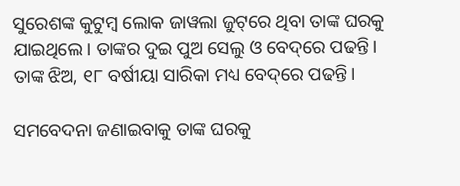ସୁରେଶଙ୍କ କୁଟୁମ୍ବ ଲୋକ ଜାୱଲା ଜୁଟ୍‌ରେ ଥିବା ତାଙ୍କ ଘରକୁ ଯାଇଥିଲେ। ତାଙ୍କର ଦୁଇ ପୁଅ ସେଲୁ ଓ ବେଦ୍‌ରେ ପଢନ୍ତି। ତାଙ୍କ ଝିଅ, ୧୮ ବର୍ଷୀୟା ସାରିକା ମଧ୍ୟ ବେଦ୍‌ରେ ପଢନ୍ତି।

ସମବେଦନା ଜଣାଇବାକୁ ତାଙ୍କ ଘରକୁ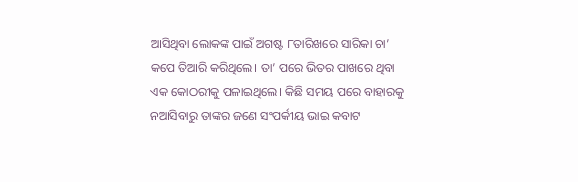ଆସିଥିବା ଲୋକଙ୍କ ପାଇଁ ଅଗଷ୍ଟ ୮ତାରିଖରେ ସାରିକା ଚା’ କପେ ତିଆରି କରିଥିଲେ। ତା’ ପରେ ଭିତର ପାଖରେ ଥିବା ଏକ କୋଠରୀକୁ ପଳାଇଥିଲେ। କିଛି ସମୟ ପରେ ବାହାରକୁ ନଆସିବାରୁ ତାଙ୍କର ଜଣେ ସଂପର୍କୀୟ ଭାଇ କବାଟ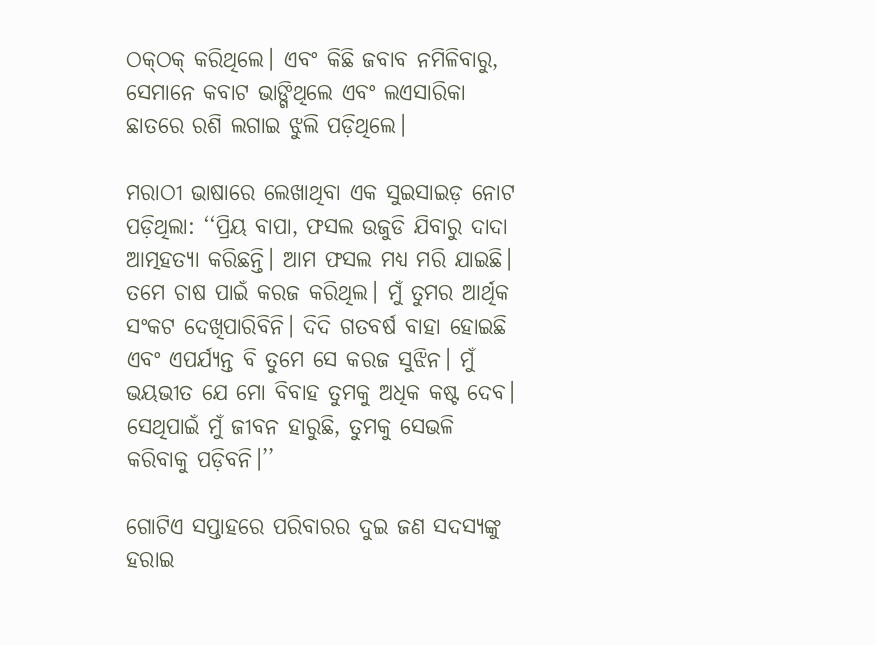ଠକ୍‌ଠକ୍ କରିଥିଲେ। ଏବଂ କିଛି ଜବାବ ନମିଳିବାରୁ, ସେମାନେ କବାଟ ଭାଙ୍ଗିଥିଲେ ଏବଂ ଲଏସାରିକା ଛାତରେ ରଶି ଲଗାଇ ଝୁଲି ପଡ଼ିଥିଲେ।

ମରାଠୀ ଭାଷାରେ ଲେଖାଥିବା ଏକ ସୁଇସାଇଡ଼ ନୋଟ ପଡ଼ିଥିଲା: ‘‘ପ୍ରିୟ ବାପା, ଫସଲ ଉଜୁଡି ଯିବାରୁ ଦାଦା ଆତ୍ମହତ୍ୟା କରିଛନ୍ତି। ଆମ ଫସଲ ମଧ୍ୟ ମରି ଯାଇଛି। ତମେ ଚାଷ ପାଇଁ କରଜ କରିଥିଲ। ମୁଁ ତୁମର ଆର୍ଥିକ ସଂକଟ ଦେଖିପାରିବିନି। ଦିଦି ଗତବର୍ଷ ବାହା ହୋଇଛି ଏବଂ ଏପର୍ଯ୍ୟନ୍ତ ବି ତୁମେ ସେ କରଜ ସୁଝିନ। ମୁଁ ଭୟଭୀତ ଯେ ମୋ ବିବାହ ତୁମକୁ ଅଧିକ କଷ୍ଟ ଦେବ। ସେଥିପାଇଁ ମୁଁ ଜୀବନ ହାରୁଛି, ତୁମକୁ ସେଭଳି କରିବାକୁ ପଡ଼ିବନି।’’

ଗୋଟିଏ ସପ୍ତାହରେ ପରିବାରର ଦୁଇ ଜଣ ସଦସ୍ୟଙ୍କୁ ହରାଇ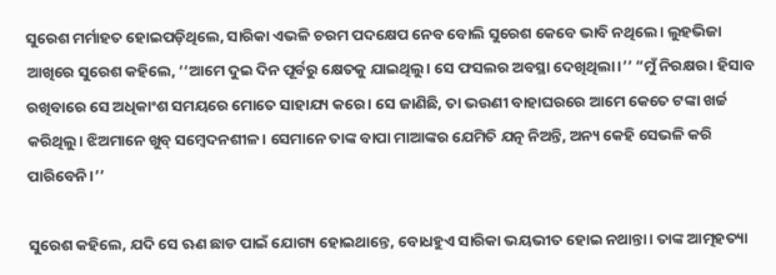ସୁରେଶ ମର୍ମାହତ ହୋଇପଡ଼ିଥିଲେ, ସାରିକା ଏଭଳି ଚରମ ପଦକ୍ଷେପ ନେବ ବୋଲି ସୁରେଶ କେବେ ଭାବି ନଥିଲେ। ଲୁହଭିଜା ଆଖିରେ ସୁରେଶ କହିଲେ, ‘‘ଆମେ ଦୁଇ ଦିନ ପୂର୍ବରୁ କ୍ଷେତକୁ ଯାଇଥିଲୁ। ସେ ଫସଲର ଅବସ୍ଥା ଦେଖିଥିଲା।’’ “ମୁଁ ନିରକ୍ଷର। ହିସାବ ରଖିବାରେ ସେ ଅଧିକାଂଶ ସମୟରେ ମୋତେ ସାହାଯ୍ୟ କରେ। ସେ ଜାଣିଛି, ତା ଭଉଣୀ ବାହାଘରରେ ଆମେ କେତେ ଟଙ୍କା ଖର୍ଚ୍ଚ କରିଥିଲୁ। ଝିଅମାନେ ଖୁବ୍ ସମ୍ବେଦନଶୀଳ। ସେମାନେ ତାଙ୍କ ବାପା ମାଆଙ୍କର ଯେମିତି ଯତ୍ନ ନିଅନ୍ତି, ଅନ୍ୟ କେହି ସେଭଳି କରି ପାରିବେନି।’’

ସୁରେଶ କହିଲେ, ଯଦି ସେ ଋଣ ଛାଡ ପାଇଁ ଯୋଗ୍ୟ ହୋଇଥାନ୍ତେ, ବୋଧହୁଏ ସାରିକା ଭୟଭୀତ ହୋଇ ନଥାନ୍ତା। ତାଙ୍କ ଆତ୍ମହତ୍ୟା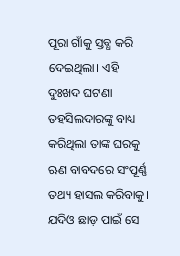ପୂରା ଗାଁକୁ ସ୍ତବ୍ଧ କରି ଦେଇଥିଲା। ଏହି ଦୁଃଖଦ ଘଟଣା ତହସିଲଦାରଙ୍କୁ ବାଧ୍ୟ କରିଥିଲା ତାଙ୍କ ଘରକୁ ଋଣ ବାବଦରେ ସଂପୂର୍ଣ୍ଣ ତଥ୍ୟ ହାସଲ କରିବାକୁ। ଯଦିଓ ଛାଡ଼ ପାଇଁ ସେ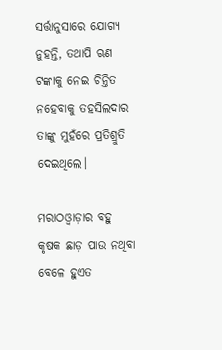ସର୍ତ୍ତାନୁସାରେ ଯୋଗ୍ୟ ନୁହନ୍ତି, ତଥାପି ଋଣ ଟଙ୍କାକୁ ନେଇ ଚିନ୍ତିତ ନହେବାକୁ ତହସିଲଦାର ତାଙ୍କୁ ମୁହଁରେ ପ୍ରତିଶ୍ରୁତି ଦେଇଥିଲେ।

ମରାଠଓ୍ୱାଡ଼ାର ବହୁ କୃଷକ ଛାଡ଼ ପାଉ ନଥିବା ବେଳେ ହୁଏତ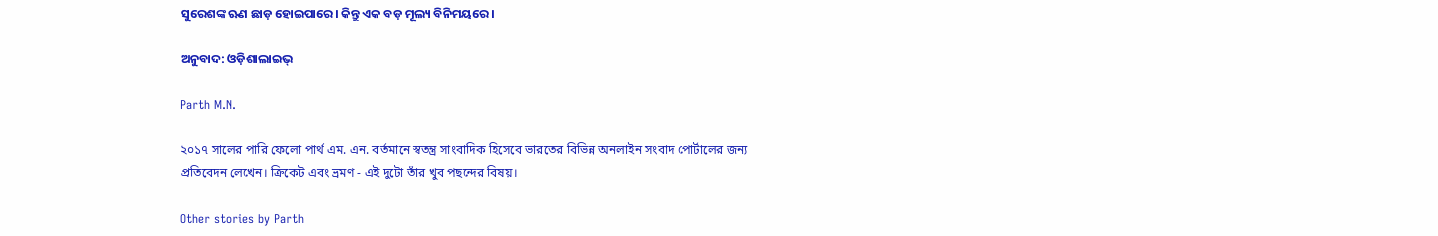ସୁରେଶଙ୍କ ଋଣ ଛାଡ଼ ହୋଇପାରେ। କିନ୍ତୁ ଏକ ବଡ଼ ମୂଲ୍ୟ ବିନିମୟରେ।

ଅନୁବାଦ: ଓଡ଼ିଶାଲାଇଭ୍‍

Parth M.N.

২০১৭ সালের পারি ফেলো পার্থ এম. এন. বর্তমানে স্বতন্ত্র সাংবাদিক হিসেবে ভারতের বিভিন্ন অনলাইন সংবাদ পোর্টালের জন্য প্রতিবেদন লেখেন। ক্রিকেট এবং ভ্রমণ - এই দুটো তাঁর খুব পছন্দের বিষয়।

Other stories by Parth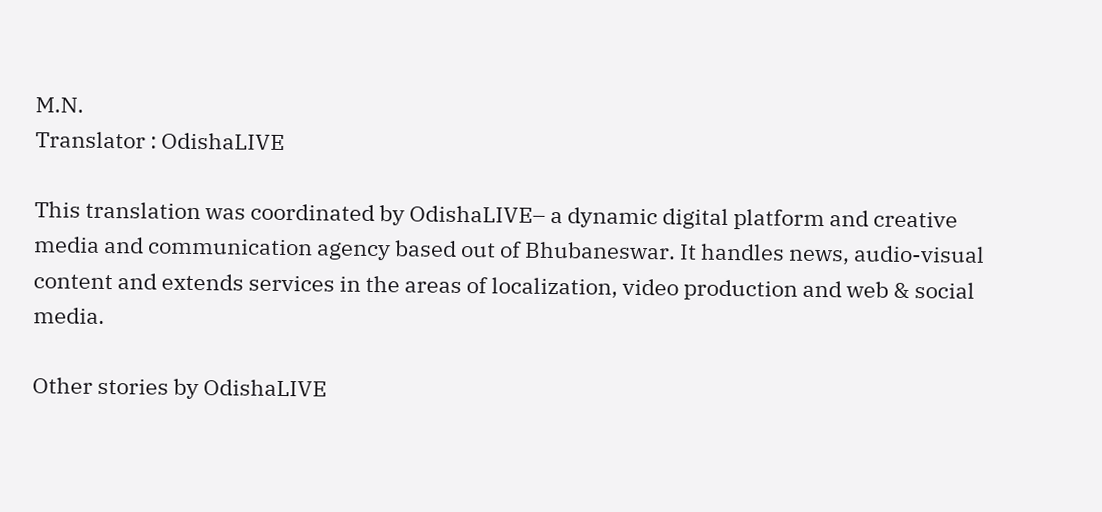M.N.
Translator : OdishaLIVE

This translation was coordinated by OdishaLIVE– a dynamic digital platform and creative media and communication agency based out of Bhubaneswar. It handles news, audio-visual content and extends services in the areas of localization, video production and web & social media.

Other stories by OdishaLIVE